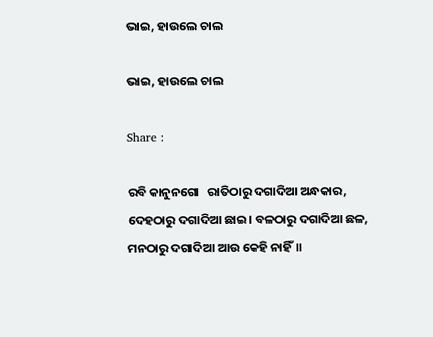ଭାଇ, ହାଉଲେ ଚାଲ

ଭାଇ, ହାଉଲେ ଚାଲ

Share :

ରବି କାନୁନଗୋ   ରାତିଠାରୁ ଦଗାଦିଆ ଅନ୍ଧକାର, ଦେହଠାରୁ ଦଗାଦିଆ ଛାଇ। ବଳଠାରୁ ଦଗାଦିଆ ଛଳ, ମନଠାରୁ ଦଗାଦିଆ ଆଉ କେହି ନାହିଁ॥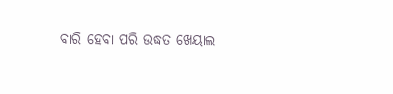ବାରି ହେବା ପରି ଉଦ୍ଧତ ଖେୟାଲ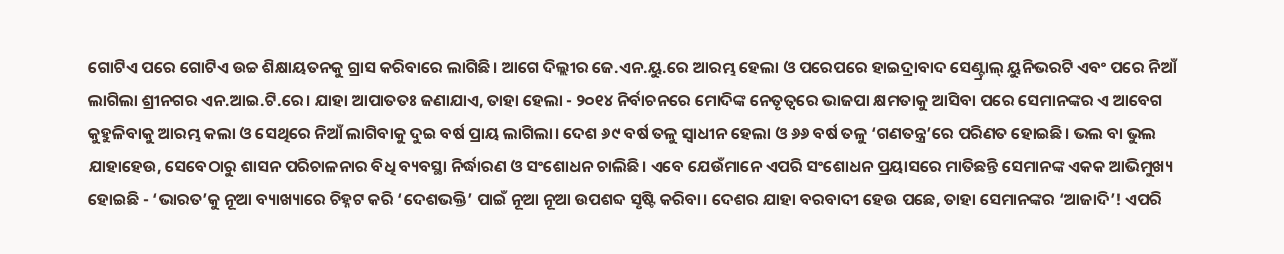ଗୋଟିଏ ପରେ ଗୋଟିଏ ଉଚ୍ଚ ଶିକ୍ଷାୟତନକୁ ଗ୍ରାସ କରିବାରେ ଲାଗିଛି। ଆଗେ ଦିଲ୍ଲୀର ଜେ.ଏନ.ୟୁ.ରେ ଆରମ୍ଭ ହେଲା ଓ ପରେପରେ ହାଇଦ୍ରାବାଦ ସେଣ୍ଟ୍ରାଲ‌୍‍ ୟୁନିଭରଟି ଏବଂ ପରେ ନିଆଁ ଲାଗିଲା ଶ୍ରୀନଗର ଏନ.ଆଇ.ଟି.ରେ। ଯାହା ଆପାତତଃ ଜଣାଯାଏ, ତାହା ହେଲା - ୨୦୧୪ ନିର୍ବାଚନରେ ମୋଦିଙ୍କ ନେତୃତ୍ୱରେ ଭାଜପା କ୍ଷମତାକୁ ଆସିବା ପରେ ସେମାନଙ୍କର ଏ ଆବେଗ କୁହୁଳିବାକୁ ଆରମ୍ଭ କଲା ଓ ସେଥିରେ ନିଆଁ ଲାଗିବାକୁ ଦୁଇ ବର୍ଷ ପ୍ରାୟ ଲାଗିଲା। ଦେଶ ୬୯ ବର୍ଷ ତଳୁ ସ୍ବାଧୀନ ହେଲା ଓ ୬୬ ବର୍ଷ ତଳୁ ‘ଗଣତନ୍ତ୍ର’ରେ ପରିଣତ ହୋଇଛି। ଭଲ ବା ଭୁଲ ଯାହାହେଉ, ସେବେଠାରୁ ଶାସନ ପରିଚାଳନାର ବିଧି ବ୍ୟବସ୍ଥା ନିର୍ଦ୍ଧାରଣ ଓ ସଂଶୋଧନ ଚାଲିଛି। ଏବେ ଯେଉଁମାନେ ଏପରି ସଂଶୋଧନ ପ୍ରୟାସରେ ମାତିଛନ୍ତି ସେମାନଙ୍କ ଏକକ ଆଭିମୁଖ୍ୟ ହୋଇଛି - ‘ଭାରତ’କୁ ନୂଆ ବ୍ୟାଖ୍ୟାରେ ଚିହ୍ନଟ କରି ‘ଦେଶଭକ୍ତି’ ପାଇଁ ନୂଆ ନୂଆ ଉପଶବ୍ଦ ସୃଷ୍ଟି କରିବା। ଦେଶର ଯାହା ବରବାଦୀ ହେଉ ପଛେ, ତାହା ସେମାନଙ୍କର ‘ଆଜାଦି’! ଏପରି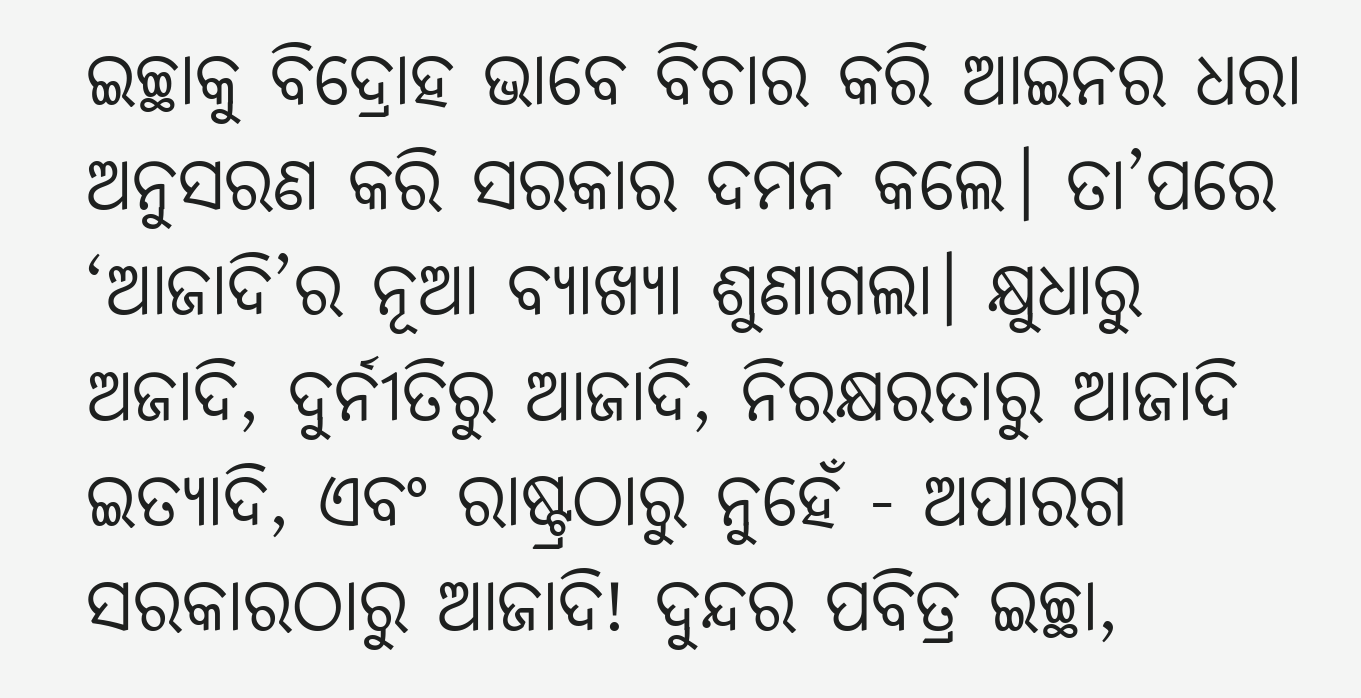ଇଚ୍ଛାକୁ ବିଦ୍ରୋହ ଭାବେ ବିଚାର କରି ଆଇନର ଧରା ଅନୁସରଣ କରି ସରକାର ଦମନ କଲେ। ତା’ପରେ ‘ଆଜାଦି’ର ନୂଆ ବ୍ୟାଖ୍ୟା ଶୁଣାଗଲା। କ୍ଷୁଧାରୁ ଅଜାଦି, ଦୁର୍ନୀତିରୁ ଆଜାଦି, ନିରକ୍ଷରତାରୁ ଆଜାଦି ଇତ୍ୟାଦି, ଏବଂ ରାଷ୍ଟ୍ରଠାରୁ ନୁହେଁ - ଅପାରଗ ସରକାରଠାରୁ ଆଜାଦି! ଦୁନ୍ଦର ପବିତ୍ର ଇଚ୍ଛା,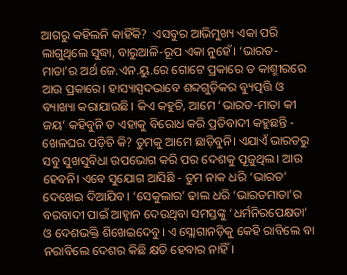ଆଗରୁ କହିଲନି କାହିଁକି?  ଏସବୁର ଆଭିମୁଖ୍ୟ ଏକା ପରି ଲାଗୁଥିଲେ ସୁଦ୍ଧା, ବାରୁଆଳି-ରୂପ ଏକା ନୁହେଁ। ‘ଭାରତ-ମାତା’ର ଅର୍ଥ ଜେ.ଏନ.ୟୁ.ରେ ଗୋଟେ ପ୍ରକାରେ ତ କାଶ୍ମୀରରେ ଆଉ ପ୍ରକାରେ। ହାସ୍ୟାସ୍ପଦଭାବେ ଶବ୍ଦଗୁଡ଼ିକର ବ୍ୟୁତ୍ପତ୍ତି ଓ ବ୍ୟାଖ୍ୟା କରାଯାଉଛି। କିଏ କହୁଚି, ଆମେ ‘ଭାରତ-ମାତା କୀ ଜୟ’ କହିବୁନି ତ ଏହାକୁ ବିରୋଧ କରି ପ୍ରତିବାଦୀ କହୁଛନ୍ତି - ଖେଳଘର ପଡ଼ିଚି କି? ତୁମକୁ ଆମେ ଛାଡ଼ିବୁନି। ଏଯାଏଁ ଭାରତରୁ ସବୁ ସୁଖସୁବିଧା ଉପଭୋଗ କରି ପର ଦେଶକୁ ପୂଜୁଥିଲ। ଆଉ ହେବନି। ଏବେ ସୁଯୋଗ ଆସିଛି - ତୁମ ନାକ ଧରି ‘ଭାରତ’ ଦେଖେଇ ଦିଆଯିବ। ‘ସେକୁଲାର’ ଢାଲ ଧରି ‘ଭାରତମାତା’ର ବରବାଦୀ ପାଇଁ ଆହ୍ୱାନ ଦେଉଥିବା ସମସ୍ତଙ୍କୁ ‘ଧର୍ମନିରପେକ୍ଷତା’ ଓ ଦେଶଭକ୍ତି ଶିଖେଇଦେବୁ। ଏ ସ୍ଲୋଗାନଡ଼ିକୁ କେହି ରାବିଲେ ବା ନରାବିଲେ ଦେଶର କିଛି କ୍ଷତି ହେବାର ନାହିଁ।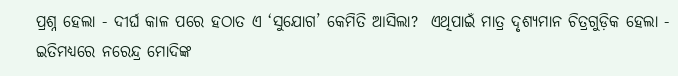ପ୍ରଶ୍ନ ହେଲା - ଦୀର୍ଘ କାଳ ପରେ ହଠାତ ଏ ‘ସୁଯୋଗ’ କେମିତି ଆସିଲା?  ଏଥିପାଇଁ ମାତ୍ର ଦୃଶ୍ୟମାନ ଚିତ୍ରଗୁଡ଼ିକ ହେଲା - ଇତିମଧ୍ୟରେ ନରେନ୍ଦ୍ର ମୋଦିଙ୍କ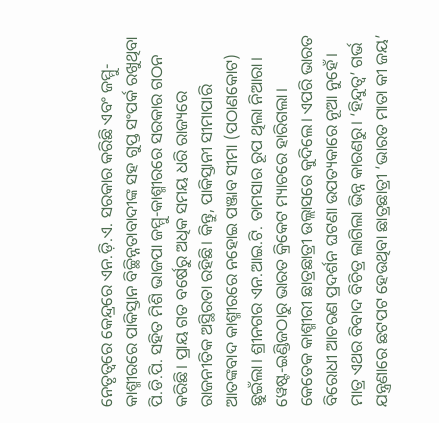ନେତୃତ୍ୱରେ କେନ୍ଦ୍ରରେ ଏନ.ଡ଼ି.ଏ. ସରକାର କରିଛି ଏବଂ ଜମ୍ମୁ-କାଶ୍ମୀରରେ ପାକିସ୍ତାନ ବିଚ୍ଛିନ୍ନତାବାଦୀଙ୍କ ସହ ଗୁପ୍ତ ସଂପର୍କ ରଖୁଥିବା ପି.ଡି.ପି. ସହିତ ମିଶି ଭାଜପା ଜମ୍ମୁ-କାଶ୍ମୀରରେ ସରକାର ଗଠନ କରିଛି। ପ୍ରାୟ ଗତ ବର୍ଷେରୁ ଅଧିକ ସମୟ ଧରି ରାଜ୍ୟରେ ରାଜନୀତିକ ଅସ୍ଥିରତା ରହିଛି। କିନ୍ତୁ, ପାକିସ୍ତାନୀ ସୀମାପାରି ଆତଙ୍କବାଦ କାଶ୍ମୀରରେ ନହୋଇ ପଞ୍ଜାବ ସୀମା (ପଠାଣକୋଟ) ଛୁଇଁଲା। ଶ୍ରୀନଗର ଏନ.ଆଇ.ଟି. ତାମସାର ରୂପ ଥିଲା ନିଆରା। ୱେଷ୍ଟ-ଇଣ୍ଡିଜଠାରୁ ଭାରତ କ୍ରିକେଟ ମ୍ୟାଚରେ ହାରିଗଲା। କେତେକ କାଶ୍ମୀରୀ ଛାତ୍ରଛାତ୍ରୀ ଉଲ୍ଲାସରେ କୁଦିଲେ। ଏପରି ଭାରତ ବିରୋଧୀ ଆଚରଣ ପ୍ରଦର୍ଶନ ଘଟଣା ଉପତ୍ୟକାରେ ନୂଆ ନୁହେଁ। ମାତ୍ର ଏଥର ବିବାଦ ବିଚିତ୍ର ଲାଗିଲା ଭିନ୍ନ କାରଣରୁ। ‘ହିନ୍ଦୁତ୍ବ’ ଗର୍ଭ ଯନ୍ତ୍ରଣାରେ ଛଟପଟ ହେଉଥିବା ଛାତ୍ରଛାତ୍ରୀ ‘ଭାରତ ମାତା କୀ ଜୟ’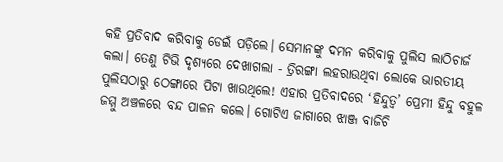କହି ପ୍ରତିବାଦ କରିବାକୁ ଡେଇଁ ପଡ଼ିଲେ। ସେମାନଙ୍କୁ ଦମନ କରିବାକୁ ପୁଲିସ ଲାଠିଚାର୍ଜ କଲା। ତେଣୁ ଟିଭି ଦୃଶ୍ୟରେ ଦେଖାଗଲା - ତ୍ରିରଙ୍ଗା ଲହରାଉଥିବା ଲୋକେ ଭାରତୀୟ ପୁଲିସଠାରୁ ଠେଙ୍ଗାରେ ପିଟା ଖାଉଥିଲେ! ଏହାର ପ୍ରତିବାଦରେ ‘ହିନ୍ଦୁତ୍ବ’ ପ୍ରେମୀ ହିନ୍ଦୁ ବହୁଳ ଜମ୍ମୁ ଅଞ୍ଚଳରେ ବନ୍ଦ ପାଳନ କଲେ। ଗୋଟିଏ ଜାଗାରେ ଝାଞ୍ଜ ବାଜିଚି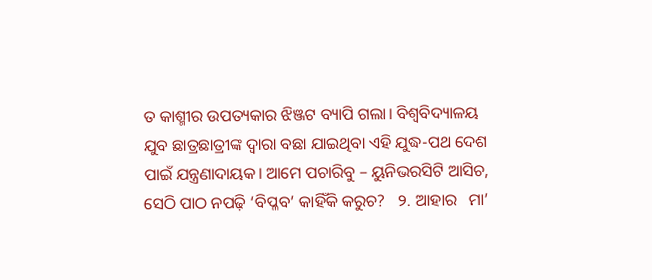ତ କାଶ୍ମୀର ଉପତ୍ୟକାର ଝିଞ୍ଜଟ ବ୍ୟାପି ଗଲା। ବିଶ୍ୱବିଦ୍ୟାଳୟ ଯୁବ ଛାତ୍ରଛାତ୍ରୀଙ୍କ ଦ୍ୱାରା ବଛା ଯାଇଥିବା ଏହି ଯୁଦ୍ଧ-ପଥ ଦେଶ ପାଇଁ ଯନ୍ତ୍ରଣାଦାୟକ। ଆମେ ପଚାରିବୁ – ୟୁନିଭରସିଟି ଆସିଚ, ସେଠି ପାଠ ନପଢ଼ି ‘ବିପ୍ଳବ’ କାହିଁକି କରୁଚ?   ୨. ଆହାର   ମା’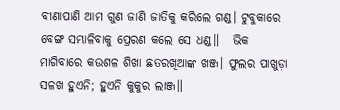ବୀଣାପାଣି ଆମ ଗୁଣ ଜାଣି ଜାତିକୁ କରିଲେ ଗଣ୍ଡ। ଟୁବୁକାରେ ବେଙ୍ଗ ସମ୍ଭାଳିବାକୁ ପ୍ରେରଣ କଲେ ସେ ଧଣ୍ଡ॥   ଭିକ ମାଗିବାରେ କଉଶଳ ଶିଖା ଛତରଖିଆଙ୍କ ଖଞ୍ଜ। ଫୁଲର ପାଖୁଡ଼ା ସଳଖ ହୁଏନି; ହୁଏନି କୁକୁର ଲାଞ୍ଜ॥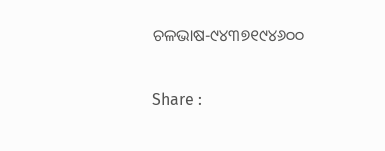ଚଳଭାଷ-୯୪୩୭୧୯୪୬୦୦

Share :